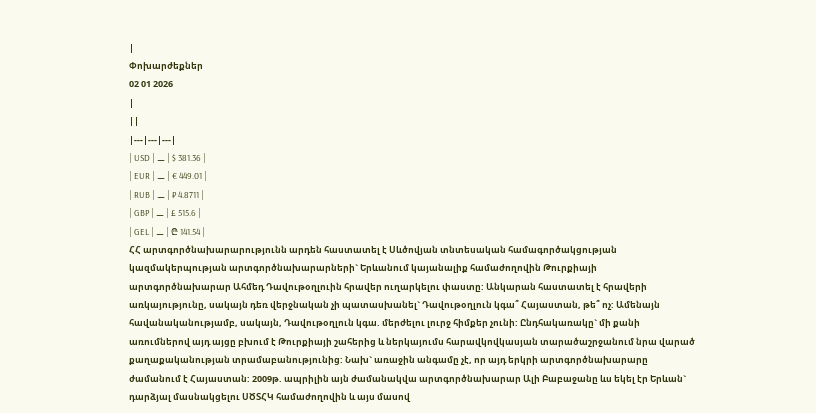|
Փոխարժեքներ
02 01 2026
|
||
|---|---|---|
| USD | ⚊ | $ 381.36 |
| EUR | ⚊ | € 449.01 |
| RUB | ⚊ | ₽ 4.8711 |
| GBP | ⚊ | £ 515.6 |
| GEL | ⚊ | ₾ 141.54 |
ՀՀ արտգործնախարարությունն արդեն հաստատել է Սևծովյան տնտեսական համագործակցության կազմակերպության արտգործնախարարների` Երևանում կայանալիք համաժողովին Թուրքիայի արտգործնախարար Ահմեդ Դավութօղլուին հրավեր ուղարկելու փաստը: Անկարան հաստատել է հրավերի առկայությունը, սակայն դեռ վերջնական չի պատասխանել` Դավութօղլուն կգա՞ Հայաստան, թե՞ ոչ: Ամենայն հավանականությամբ, սակայն, Դավութօղլուն կգա. մերժելու լուրջ հիմքեր չունի: Ընդհակառակը` մի քանի առումներով այդ այցը բխում է Թուրքիայի շահերից և ներկայումս հարավկովկասյան տարածաշրջանում նրա վարած քաղաքականության տրամաբանությունից: Նախ` առաջին անգամը չէ, որ այդ երկրի արտգործնախարարը ժամանում է Հայաստան: 2009թ. ապրիլին այն ժամանակվա արտգործնախարար Ալի Բաբաջանը ևս եկել էր Երևան` դարձյալ մասնակցելու ՍԾՏՀԿ համաժողովին և այս մասով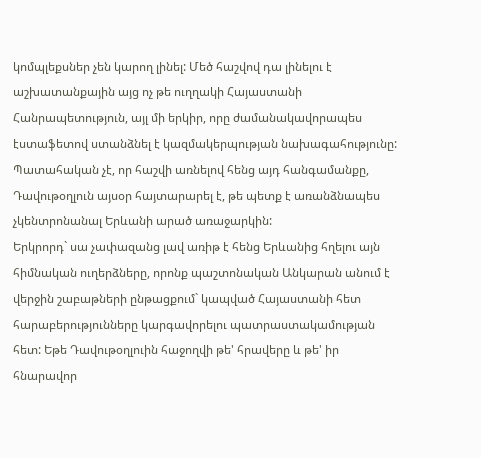կոմպլեքսներ չեն կարող լինել: Մեծ հաշվով դա լինելու է աշխատանքային այց ոչ թե ուղղակի Հայաստանի Հանրապետություն, այլ մի երկիր, որը ժամանակավորապես էստաֆետով ստանձնել է կազմակերպության նախագահությունը: Պատահական չէ, որ հաշվի առնելով հենց այդ հանգամանքը, Դավութօղլուն այսօր հայտարարել է, թե պետք է առանձնապես չկենտրոնանալ Երևանի արած առաջարկին:
Երկրորդ` սա չափազանց լավ առիթ է հենց Երևանից հղելու այն հիմնական ուղերձները, որոնք պաշտոնական Անկարան անում է վերջին շաբաթների ընթացքում` կապված Հայաստանի հետ հարաբերությունները կարգավորելու պատրաստակամության հետ: Եթե Դավութօղլուին հաջողվի թե' հրավերը և թե' իր հնարավոր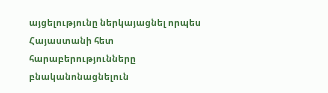այցելությունը ներկայացնել որպես Հայաստանի հետ հարաբերությունները բնականոնացնելուն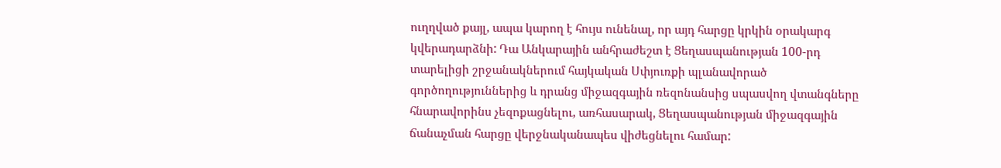ուղղված քայլ, ապա կարող է հույս ունենալ, որ այդ հարցը կրկին օրակարգ կվերադարձնի: Դա Անկարային անհրաժեշտ է Ցեղասպանության 100-րդ տարելիցի շրջանակներում հայկական Սփյուռքի պլանավորած գործողություններից և դրանց միջազգային ռեզոնանսից սպասվող վտանգները հնարավորինս չեզոքացնելու, առհասարակ, Ցեղասպանության միջազգային ճանաչման հարցը վերջնականապես վիժեցնելու համար: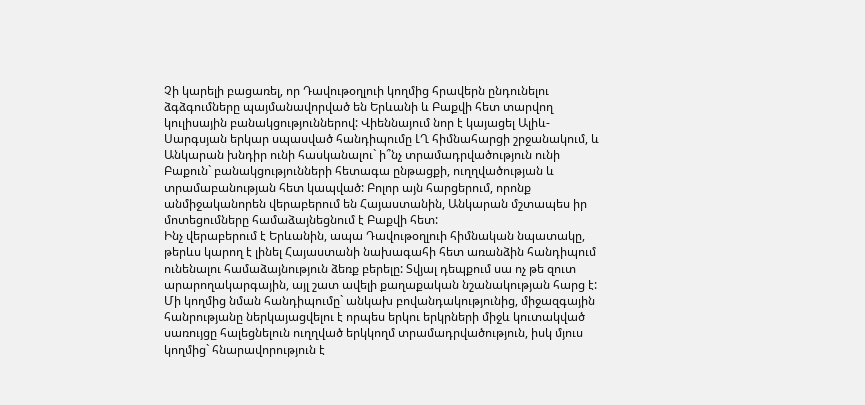Չի կարելի բացառել, որ Դավութօղլուի կողմից հրավերն ընդունելու ձգձգումները պայմանավորված են Երևանի և Բաքվի հետ տարվող կուլիսային բանակցություններով: Վիեննայում նոր է կայացել Ալիև-Սարգսյան երկար սպասված հանդիպումը ԼՂ հիմնահարցի շրջանակում, և Անկարան խնդիր ունի հասկանալու` ի՞նչ տրամադրվածություն ունի Բաքուն` բանակցությունների հետագա ընթացքի, ուղղվածության և տրամաբանության հետ կապված: Բոլոր այն հարցերում, որոնք անմիջականորեն վերաբերում են Հայաստանին, Անկարան մշտապես իր մոտեցումները համաձայնեցնում է Բաքվի հետ:
Ինչ վերաբերում է Երևանին, ապա Դավութօղլուի հիմնական նպատակը, թերևս կարող է լինել Հայաստանի նախագահի հետ առանձին հանդիպում ունենալու համաձայնություն ձեռք բերելը: Տվյալ դեպքում սա ոչ թե զուտ արարողակարգային, այլ շատ ավելի քաղաքական նշանակության հարց է: Մի կողմից նման հանդիպումը` անկախ բովանդակությունից, միջազգային հանրությանը ներկայացվելու է որպես երկու երկրների միջև կուտակված սառույցը հալեցնելուն ուղղված երկկողմ տրամադրվածություն, իսկ մյուս կողմից` հնարավորություն է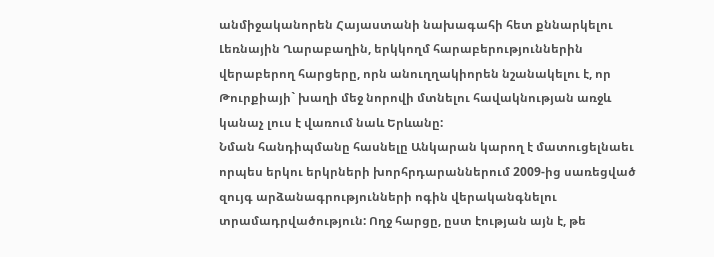անմիջականորեն Հայաստանի նախագահի հետ քննարկելու Լեռնային Ղարաբաղին, երկկողմ հարաբերություններին վերաբերող հարցերը, որն անուղղակիորեն նշանակելու է, որ Թուրքիայի` խաղի մեջ նորովի մտնելու հավակնության առջև կանաչ լուս է վառում նաև Երևանը:
Նման հանդիպմանը հասնելը Անկարան կարող է մատուցելնաեւ որպես երկու երկրների խորհրդարաններում 2009-ից սառեցված զույգ արձանագրությունների ոգին վերականգնելու տրամադրվածություն: Ողջ հարցը, ըստ էության այն է, թե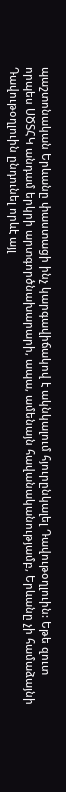պաշտոնական Երևանը փաստացի ինչ կարգավիճակով է ակնկալում հյուրընկալել Դավութօղլուին: Եթե զուտ որպես ՍԾՏՀԿ անդամ երկրի արտգործնախարարի, ապա, ամենայն հավանականությամբ, Երևանը չի համաձայնի Դավութօղլուին ընդունել որևէ այլ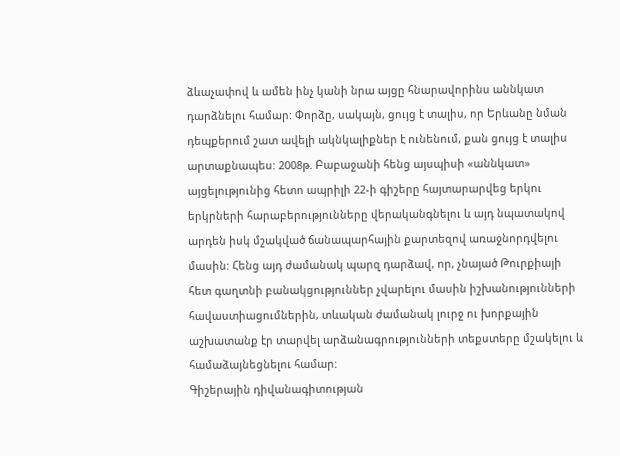ձևաչափով և ամեն ինչ կանի նրա այցը հնարավորինս աննկատ դարձնելու համար: Փորձը, սակայն, ցույց է տալիս, որ Երևանը նման դեպքերում շատ ավելի ակնկալիքներ է ունենում, քան ցույց է տալիս արտաքնապես: 2008թ. Բաբաջանի հենց այսպիսի «աննկատ» այցելությունից հետո ապրիլի 22-ի գիշերը հայտարարվեց երկու երկրների հարաբերությունները վերականգնելու և այդ նպատակով արդեն իսկ մշակված ճանապարհային քարտեզով առաջնորդվելու մասին: Հենց այդ ժամանակ պարզ դարձավ, որ, չնայած Թուրքիայի հետ գաղտնի բանակցություններ չվարելու մասին իշխանությունների հավաստիացումներին, տևական ժամանակ լուրջ ու խորքային աշխատանք էր տարվել արձանագրությունների տեքստերը մշակելու և համաձայնեցնելու համար:
Գիշերային դիվանագիտության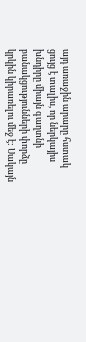այդ առաջին արարը հստակ ցույց է տալիս, որ ներկայիս խնդիրը միայն գաղտնի բանակցությունների փորձը կրկին կիրառելու մեջ է: Սակայն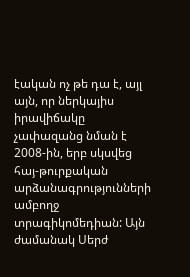էական ոչ թե դա է, այլ այն, որ ներկայիս իրավիճակը չափազանց նման է 2008-ին, երբ սկսվեց հայ-թուրքական արձանագրությունների ամբողջ տրագիկոմեդիան: Այն ժամանակ Սերժ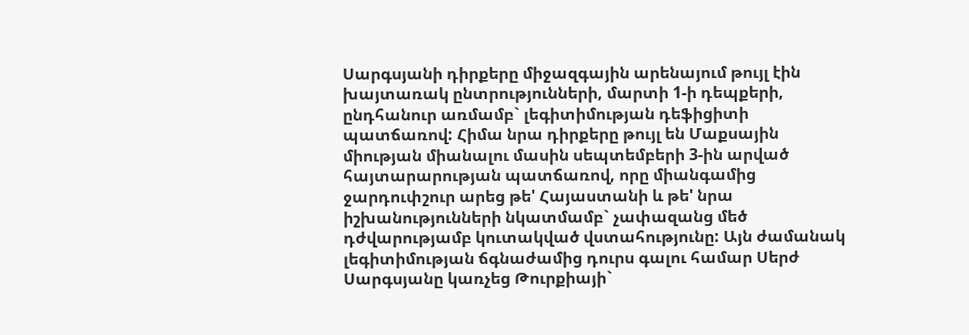Սարգսյանի դիրքերը միջազգային արենայում թույլ էին խայտառակ ընտրությունների, մարտի 1-ի դեպքերի, ընդհանուր առմամբ` լեգիտիմության դեֆիցիտի պատճառով: Հիմա նրա դիրքերը թույլ են Մաքսային միության միանալու մասին սեպտեմբերի 3-ին արված հայտարարության պատճառով, որը միանգամից ջարդուփշուր արեց թե' Հայաստանի և թե' նրա իշխանությունների նկատմամբ` չափազանց մեծ դժվարությամբ կուտակված վստահությունը: Այն ժամանակ լեգիտիմության ճգնաժամից դուրս գալու համար Սերժ Սարգսյանը կառչեց Թուրքիայի`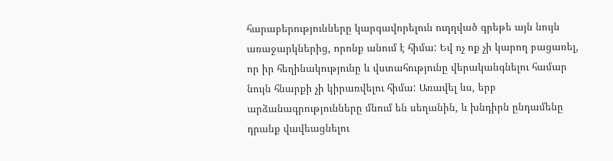հարաբերությունները կարգավորելուն ուղղված գրեթե այն նույն առաջարկներից, որոնք անում է հիմա: Եվ ոչ ոք չի կարող բացառել, որ իր հեղինակությունը և վստահությունը վերականգնելու համար նույն հնարքի չի կիրառվելու հիմա: Առավել ևս, երբ արձանագրությունները մնում են սեղանին, և խնդիրն ընդամենը դրանք վավեացնելու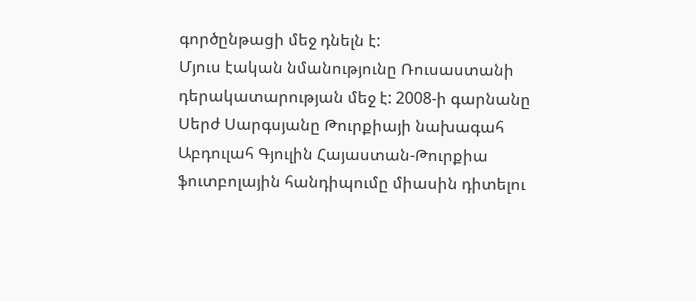գործընթացի մեջ դնելն է:
Մյուս էական նմանությունը Ռուսաստանի դերակատարության մեջ է: 2008-ի գարնանը Սերժ Սարգսյանը Թուրքիայի նախագահ Աբդուլահ Գյուլին Հայաստան-Թուրքիա ֆուտբոլային հանդիպումը միասին դիտելու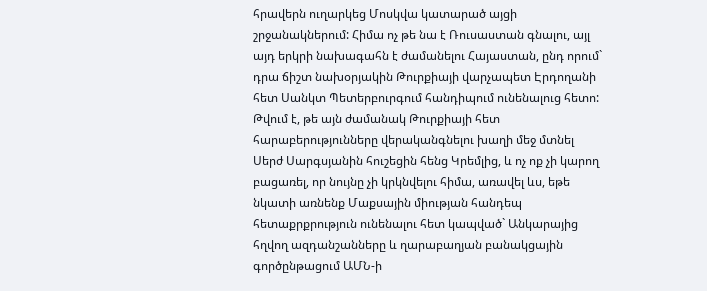հրավերն ուղարկեց Մոսկվա կատարած այցի շրջանակներում: Հիմա ոչ թե նա է Ռուսաստան գնալու, այլ այդ երկրի նախագահն է ժամանելու Հայաստան, ընդ որում` դրա ճիշտ նախօրյակին Թուրքիայի վարչապետ Էրդողանի հետ Սանկտ Պետերբուրգում հանդիպում ունենալուց հետո: Թվում է, թե այն ժամանակ Թուրքիայի հետ հարաբերությունները վերականգնելու խաղի մեջ մտնել Սերժ Սարգսյանին հուշեցին հենց Կրեմլից, և ոչ ոք չի կարող բացառել, որ նույնը չի կրկնվելու հիմա, առավել ևս, եթե նկատի առնենք Մաքսային միության հանդեպ հետաքրքրություն ունենալու հետ կապված` Անկարայից հղվող ազդանշանները և ղարաբաղյան բանակցային գործընթացում ԱՄՆ-ի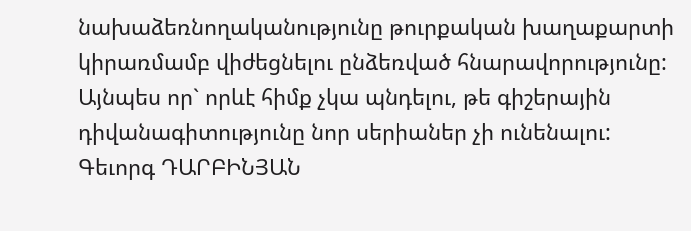նախաձեռնողականությունը թուրքական խաղաքարտի կիրառմամբ վիժեցնելու ընձեռված հնարավորությունը: Այնպես որ` որևէ հիմք չկա պնդելու, թե գիշերային դիվանագիտությունը նոր սերիաներ չի ունենալու:
Գեւորգ ԴԱՐԲԻՆՅԱՆ